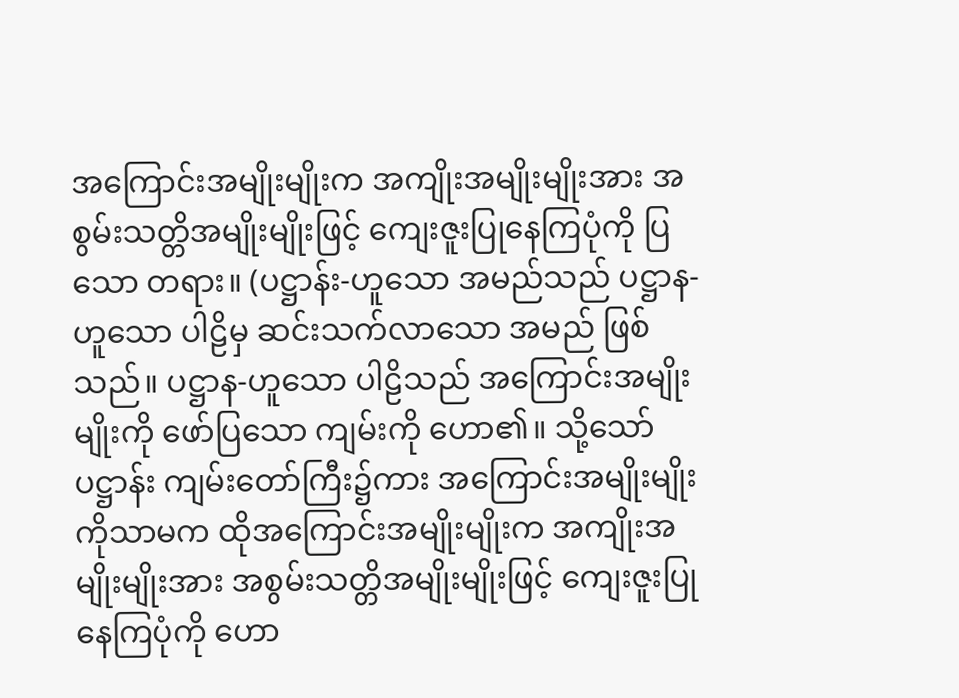အကြောင်းအမျိုးမျိုးက အကျိုးအမျိုးမျိုးအား အစွမ်းသတ္တိအမျိုးမျိုးဖြင့် ကျေးဇူးပြုနေကြပုံကို ပြသော တရား။ (ပဋ္ဌာန်း-ဟူသော အမည်သည် ပဋ္ဌာန-ဟူသော ပါဠိမှ ဆင်းသက်လာသော အမည် ဖြစ်သည်။ ပဋ္ဌာန-ဟူသော ပါဠိသည် အကြောင်းအမျိုးမျိုးကို ဖော်ပြသော ကျမ်းကို ဟော၏။ သို့သော် ပဋ္ဌာန်း ကျမ်းတော်ကြီး၌ကား အကြောင်းအမျိုးမျိုးကိုသာမက ထိုအကြောင်းအမျိုးမျိုးက အကျိုးအမျိုးမျိုးအား အစွမ်းသတ္တိအမျိုးမျိုးဖြင့် ကျေးဇူးပြုနေကြပုံကို ဟော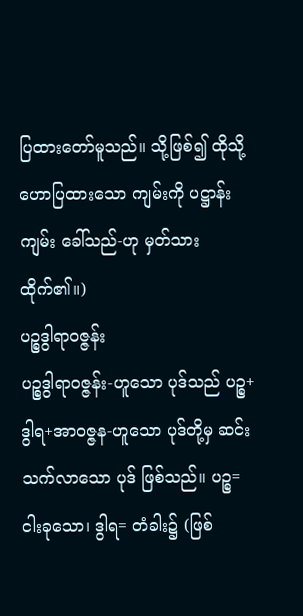ပြထားတော်မူသည်။ သို့ဖြစ်၍ ထိုသို့ ဟောပြထားသော ကျမ်းကို ပဋ္ဌာန်းကျမ်း ခေါ်သည်-ဟု မှတ်သားထိုက်၏။)
ပဉ္စဒွါရာဝဇ္ဇန်း
ပဉ္စဒွါရာဝဇ္ဇန်း-ဟူသော ပုဒ်သည် ပဉ္စ+ဒွါရ+အာဝဇ္ဇန-ဟူသော ပုဒ်တို့မှ ဆင်းသက်လာသော ပုဒ် ဖြစ်သည်။ ပဉ္စ= ငါးခုသော၊ ဒွါရ= တံခါး၌ (ဖြစ်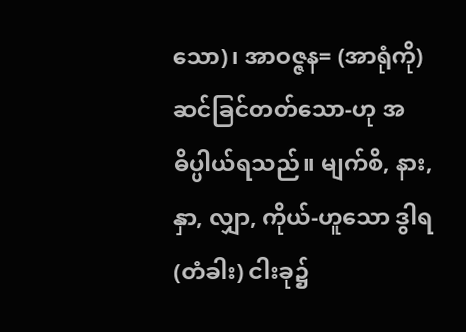သော)၊ အာဝဇ္ဇန= (အာရုံကို) ဆင်ခြင်တတ်သော-ဟု အဓိပ္ပါယ်ရသည်။ မျက်စိ, နား, နှာ, လျှာ, ကိုယ်-ဟူသော ဒွါရ (တံခါး) ငါးခု၌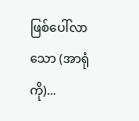ဖြစ်ပေါ်လာသော (အာရုံကို)...